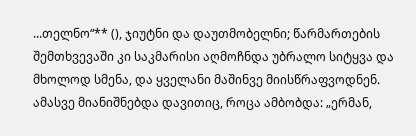...თელნო“** (), ჯიუტნი და დაუთმობელნი; წარმართების შემთხვევაში კი საკმარისი აღმოჩნდა უბრალო სიტყვა და მხოლოდ სმენა, და ყველანი მაშინვე მიისწრაფვოდნენ. ამასვე მიანიშნებდა დავითიც, როცა ამბობდა: „ერმან,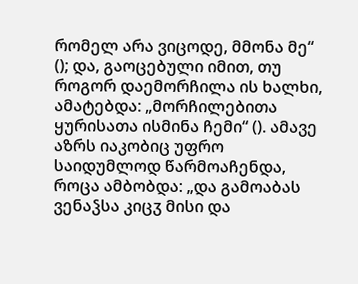რომელ არა ვიცოდე, მმონა მე“ (); და, გაოცებული იმით, თუ როგორ დაემორჩილა ის ხალხი, ამატებდა: „მორჩილებითა ყურისათა ისმინა ჩემი“ (). ამავე აზრს იაკობიც უფრო საიდუმლოდ წარმოაჩენდა, როცა ამბობდა: „და გამოაბას ვენაჴსა კიცჳ მისი და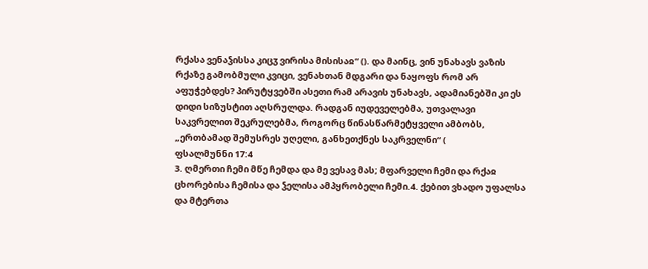რქასა ვენაჴისსა კიცჳ ვირისა მისისაჲ“ (). და მაინც, ვინ უნახავს ვაზის რქაზე გამობმული კვიცი, ვენახთან მდგარი და ნაყოფს რომ არ აფუჭებდეს? პირუტყვებში ასეთი რამ არავის უნახავს, ადამიანებში კი ეს დიდი სიზუსტით აღსრულდა. რადგან იუდეველებმა, უთვალავი საკვრელით შეკრულებმა, როგორც წინასწარმეტყველი ამბობს, „ერთბამად შემუსრეს უღელი, განხეთქნეს საკრველნი“ (
ფსალმუნნი 17:4
3. ღმერთი ჩემი მწე ჩემდა და მე ვესავ მას; მფარველი ჩემი და რქაჲ ცხორებისა ჩემისა და ჴელისა ამპყრობელი ჩემი.4. ქებით ვხადო უფალსა და მტერთა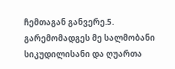ჩემთაგან განვერე.5. გარემომადგეს მე სალმობანი სიკუდილისანი და ღუართა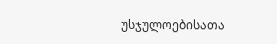უსჯულოებისათა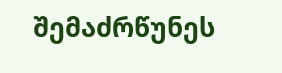შემაძრწუნეს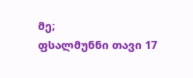მე;
ფსალმუნნი თავი 17